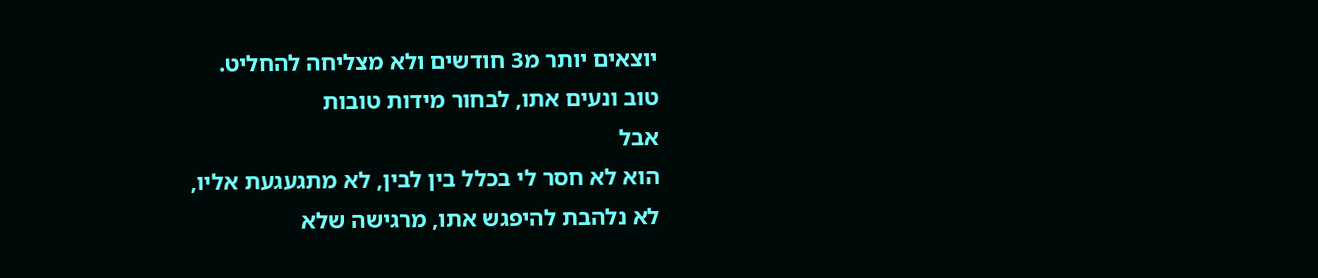יוצאים יותר מ3 חודשים ולא מצליחה להחליט.
טוב ונעים אתו, לבחור מידות טובות
אבל
הוא לא חסר לי בכלל בין לבין, לא מתגעגעת אליו,
לא נלהבת להיפגש אתו, מרגישה שלא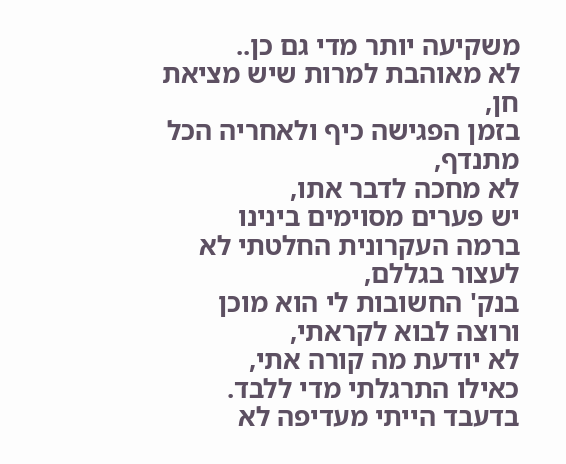משקיעה יותר מדי גם כן..
לא מאוהבת למרות שיש מציאת חן,
בזמן הפגישה כיף ולאחריה הכל מתנדף,
לא מחכה לדבר אתו,
יש פערים מסוימים בינינו
ברמה העקרונית החלטתי לא לעצור בגללם,
בנק' החשובות לי הוא מוכן ורוצה לבוא לקראתי,
לא יודעת מה קורה אתי,
כאילו התרגלתי מדי ללבד.
בדעבד הייתי מעדיפה לא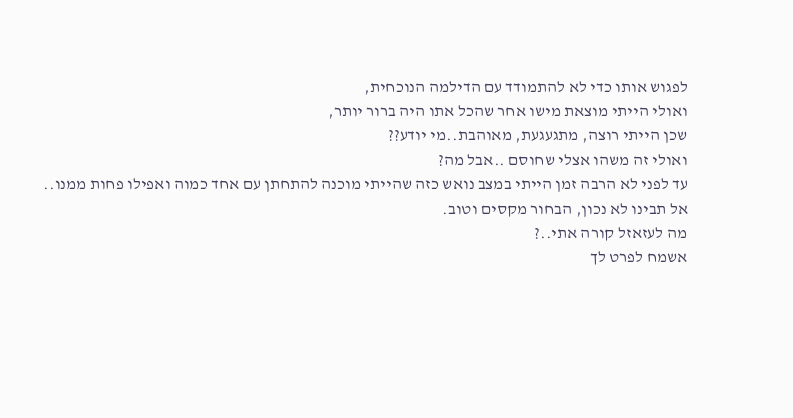לפגוש אותו כדי לא להתמודד עם הדילמה הנוכחית,
ואולי הייתי מוצאת מישו אחר שהכל אתו היה ברור יותר,
שכן הייתי רוצה, מתגעגעת, מאוהבת..מי יודע??
ואולי זה משהו אצלי שחוסם ..אבל מה?
עד לפני לא הרבה זמן הייתי במצב נואש כזה שהייתי מוכנה להתחתן עם אחד כמוה ואפילו פחות ממנו..
אל תבינו לא נכון, הבחור מקסים וטוב.
מה לעזאזל קורה אתי..?
אשמח לפרט לך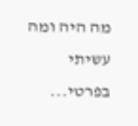מה היה ומה עשיתי בפרטי...